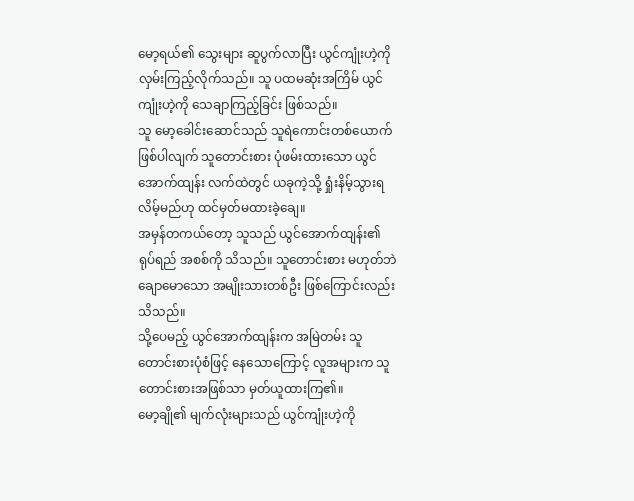မော့ရယ်၏ သွေးများ ဆူပွက်လာပြီး ယွင်ကျုံးဟဲ့ကို လှမ်းကြည့်လိုက်သည်။ သူ ပထမဆုံးအကြိမ် ယွင်ကျုံးဟဲ့ကို သေချာကြည့်ခြင်း ဖြစ်သည်။
သူ မော့ခေါင်းဆောင်သည် သူရဲကောင်းတစ်ယောက် ဖြစ်ပါလျက် သူတောင်းစား ပုံဖမ်းထားသော ယွင်အောက်ထျန်း လက်ထဲတွင် ယခုကဲ့သို့ ရှုံးနိမ့်သွားရလိမ့်မည်ဟု ထင်မှတ်မထားခဲ့ချေ။
အမှန်တကယ်တော့ သူသည် ယွင်အောက်ထျန်း၏ ရုပ်ရည် အစစ်ကို သိသည်။ သူတောင်းစား မဟုတ်ဘဲ ချောမောသော အမျိုးသားတစ်ဦး ဖြစ်ကြောင်းလည်း သိသည်။
သို့ပေမည့် ယွင်အောက်ထျန်းက အမြဲတမ်း သူတောင်းစားပုံစံဖြင့် နေသောကြောင့် လူအများက သူတောင်းစားအဖြစ်သာ မှတ်ယူထားကြ၏။
မော့ချို၏ မျက်လုံးများသည် ယွင်ကျုံးဟဲ့ကို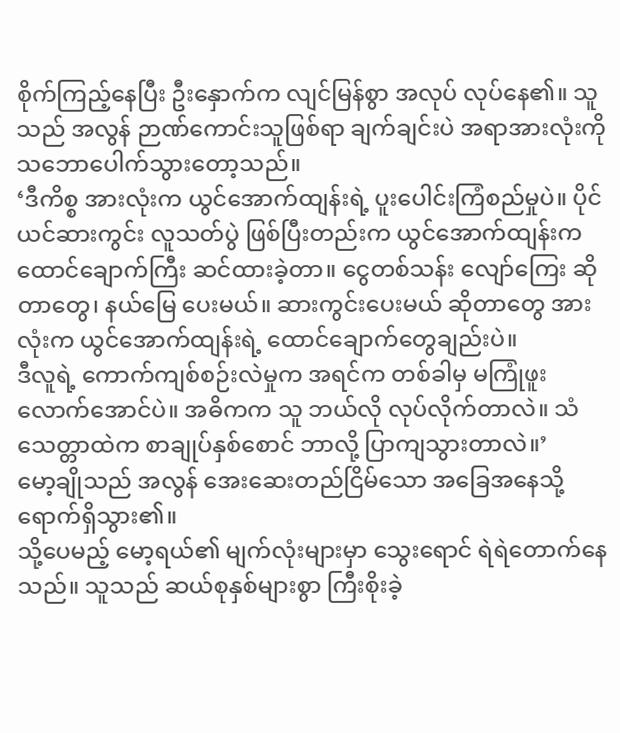စိုက်ကြည့်နေပြီး ဦးနှောက်က လျင်မြန်စွာ အလုပ် လုပ်နေ၏။ သူသည် အလွန် ဉာဏ်ကောင်းသူဖြစ်ရာ ချက်ချင်းပဲ အရာအားလုံးကို သဘောပေါက်သွားတော့သည်။
‘ဒီကိစ္စ အားလုံးက ယွင်အောက်ထျန်းရဲ့ ပူးပေါင်းကြံစည်မှုပဲ။ ပိုင်ယင်ဆားကွင်း လူသတ်ပွဲ ဖြစ်ပြီးတည်းက ယွင်အောက်ထျန်းက ထောင်ချောက်ကြီး ဆင်ထားခဲ့တာ။ ငွေတစ်သန်း လျော်ကြေး ဆိုတာတွေ၊ နယ်မြေ ပေးမယ်။ ဆားကွင်းပေးမယ် ဆိုတာတွေ အားလုံးက ယွင်အောက်ထျန်းရဲ့ ထောင်ချောက်တွေချည်းပဲ။
ဒီလူရဲ့ ကောက်ကျစ်စဉ်းလဲမှုက အရင်က တစ်ခါမှ မကြုံဖူးလောက်အောင်ပဲ။ အဓိကက သူ ဘယ်လို လုပ်လိုက်တာလဲ။ သံသေတ္တာထဲက စာချုပ်နှစ်စောင် ဘာလို့ ပြာကျသွားတာလဲ။’
မော့ချိုသည် အလွန် အေးဆေးတည်ငြိမ်သော အခြေအနေသို့ ရောက်ရှိသွား၏။
သို့ပေမည့် မော့ရယ်၏ မျက်လုံးများမှာ သွေးရောင် ရဲရဲတောက်နေသည်။ သူသည် ဆယ်စုနှစ်များစွာ ကြီးစိုးခဲ့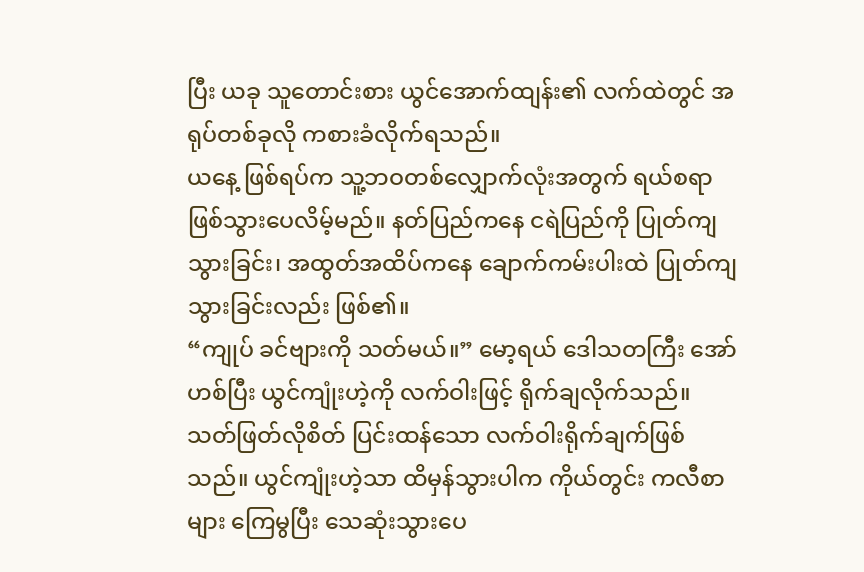ပြီး ယခု သူတောင်းစား ယွင်အောက်ထျန်း၏ လက်ထဲတွင် အရုပ်တစ်ခုလို ကစားခံလိုက်ရသည်။
ယနေ့ ဖြစ်ရပ်က သူ့ဘဝတစ်လျှောက်လုံးအတွက် ရယ်စရာ ဖြစ်သွားပေလိမ့်မည်။ နတ်ပြည်ကနေ ငရဲပြည်ကို ပြုတ်ကျသွားခြင်း၊ အထွတ်အထိပ်ကနေ ချောက်ကမ်းပါးထဲ ပြုတ်ကျသွားခြင်းလည်း ဖြစ်၏။
“ကျုပ် ခင်ဗျားကို သတ်မယ်။” မော့ရယ် ဒေါသတကြီး အော်ဟစ်ပြီး ယွင်ကျုံးဟဲ့ကို လက်ဝါးဖြင့် ရိုက်ချလိုက်သည်။
သတ်ဖြတ်လိုစိတ် ပြင်းထန်သော လက်ဝါးရိုက်ချက်ဖြစ်သည်။ ယွင်ကျုံးဟဲ့သာ ထိမှန်သွားပါက ကိုယ်တွင်း ကလီစာများ ကြေမွပြီး သေဆုံးသွားပေ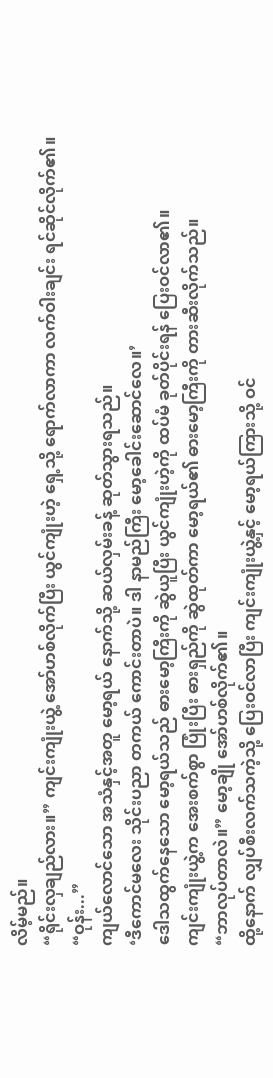လိမ့်မည်။
“ရိုင်းလှချည်လား။” ကျင်းကျုံးယွဲ့ အော်ဟစ်လိုက်ပြီး ယွင်ကျုံးဟဲ့ ရှေ့သို့ ရောက်လာကာ လက်ဝါးချင်း ရင်ဆိုင်လိုက်၏။
“ဝုန်း...”
ကျယ်လောင်သော အသံနှင့်အတူ မော့ရယ် နောက်သို့ ဆယ်လှမ်းခန့် ဆုတ်သွားရသည်။
‘ဒီကောင်မလေး သိုင်းပညာ တကယ် ကောင်းတာပဲ။ ဒါ နာမည်ကြီး မော့ခေါင်းဆောင်လေ။’
ဒေါသထွက်နေသော မော့ရယ်သည် ဓားမော့ကြီးကို ဆွဲယူပြီး ယွင်ကျုံးဟဲ့ကို ထပ်မံ ခုတ်ပိုင်းရန် ပြေးဝင်လာ၏။
ကျင်းကျုံးယွဲ့က အေးစက်စွာ ပြုံးပြီး ဓားရှည်ကို ဆွဲထုတ်ကာ မော့ရယ်၏ ဓားမော့ကြီးကို တားဆီးလိုက်သည်။
“ဘာလုပ်တာလဲ။” မော့ချို အော်ဟစ်လိုက်၏။
ထို့နောက် လျှပ်စီးလက်သကဲ့သို့ ပြေးဝင်လာပြီး ကျင်းကျုံးယွဲ့နှင့် မော့ရယ်ကြားသို့ ဝင်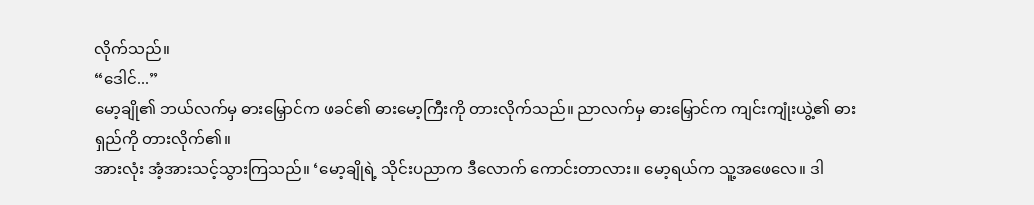လိုက်သည်။
“ဒေါင်...”
မော့ချို၏ ဘယ်လက်မှ ဓားမြှောင်က ဖခင်၏ ဓားမော့ကြီးကို တားလိုက်သည်။ ညာလက်မှ ဓားမြှောင်က ကျင်းကျုံးယွဲ့၏ ဓားရှည်ကို တားလိုက်၏။
အားလုံး အံ့အားသင့်သွားကြသည်။ ‘မော့ချိုရဲ့ သိုင်းပညာက ဒီလောက် ကောင်းတာလား။ မော့ရယ်က သူ့အဖေလေ။ ဒါ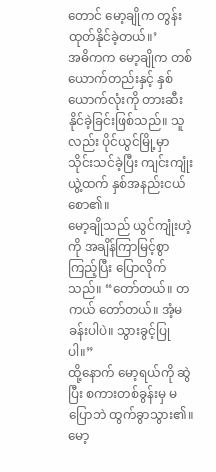တောင် မော့ချိုက တွန်းထုတ်နိုင်ခဲ့တယ်။’
အဓိကက မော့ချိုက တစ်ယောက်တည်းနှင့် နှစ်ယောက်လုံးကို တားဆီးနိုင်ခဲ့ခြင်းဖြစ်သည်။ သူလည်း ပိုင်ယွင်မြို့မှာ သိုင်းသင်ခဲ့ပြီး ကျင်းကျုံးယွဲ့ထက် နှစ်အနည်းငယ် စော၏။
မော့ချိုသည် ယွင်ကျုံးဟဲ့ကို အချိန်ကြာမြင့်စွာ ကြည့်ပြီး ပြောလိုက်သည်။ “တော်တယ်။ တကယ် တော်တယ်။ အံ့မခန်းပါပဲ။ သွားခွင့်ပြုပါ။”
ထို့နောက် မော့ရယ်ကို ဆွဲပြီး စကားတစ်ခွန်းမှ မပြောဘဲ ထွက်ခွာသွား၏။
မော့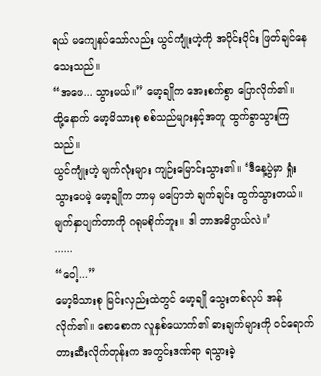ရယ် မကျေနပ်သော်လည်း ယွင်ကျုံးဟဲ့ကို အပိုင်းပိုင်း ဖြတ်ချင်နေသေးသည်။
“အဖေ... သွားမယ်။” မော့ချိုက အေးစက်စွာ ပြောလိုက်၏။
ထို့နောက် မော့မိသားစု စစ်သည်များနှင့်အတူ ထွက်ခွာသွားကြသည်။
ယွင်ကျုံးဟဲ့ မျက်လုံးများ ကျဉ်းမြောင်းသွား၏။ ‘ဒီနေ့ပွဲမှာ ရှုံးသွားပေမဲ့ မော့ချိုက ဘာမှ မပြောဘဲ ချက်ချင်း ထွက်သွားတယ်။ မျက်နှာပျက်တာကို ဂရုမစိုက်ဘူး။ ဒါ ဘာအဓိပ္ပာယ်လဲ။’
......
“ဝေါ့...”
မော့မိသားစု မြင်းလှည်းထဲတွင် မော့ချို သွေးတစ်လုပ် အန်လိုက်၏။ စောစောက လူနှစ်ယောက်၏ ဓားချက်များကို ဝင်ရောက် တားဆီးလိုက်တုန်းက အတွင်းဒဏ်ရာ ရသွားခဲ့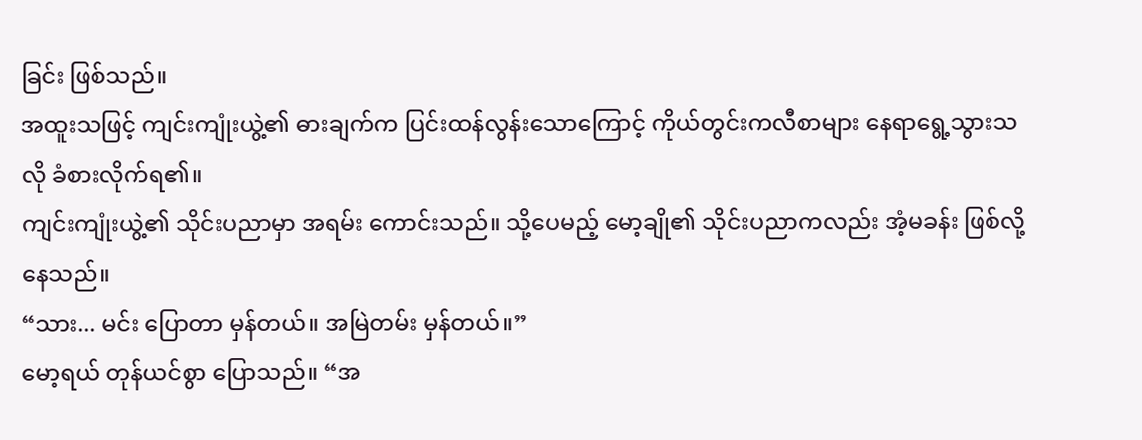ခြင်း ဖြစ်သည်။
အထူးသဖြင့် ကျင်းကျုံးယွဲ့၏ ဓားချက်က ပြင်းထန်လွန်းသောကြောင့် ကိုယ်တွင်းကလီစာများ နေရာရွေ့သွားသလို ခံစားလိုက်ရ၏။
ကျင်းကျုံးယွဲ့၏ သိုင်းပညာမှာ အရမ်း ကောင်းသည်။ သို့ပေမည့် မော့ချို၏ သိုင်းပညာကလည်း အံ့မခန်း ဖြစ်လို့နေသည်။
“သား... မင်း ပြောတာ မှန်တယ်။ အမြဲတမ်း မှန်တယ်။”
မော့ရယ် တုန်ယင်စွာ ပြောသည်။ “အ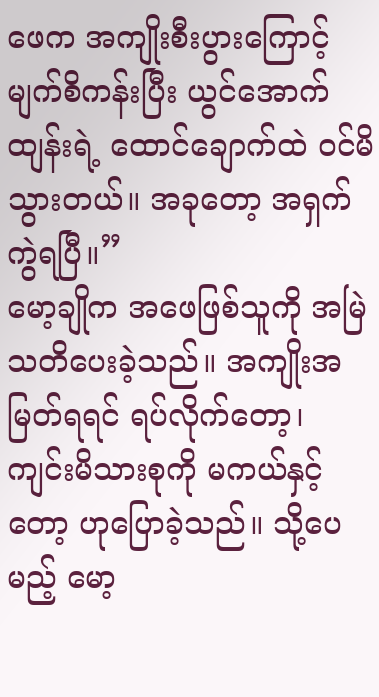ဖေက အကျိုးစီးပွားကြောင့် မျက်စိကန်းပြီး ယွင်အောက်ထျန်းရဲ့ ထောင်ချောက်ထဲ ဝင်မိသွားတယ်။ အခုတော့ အရှက်ကွဲရပြီ။”
မော့ချိုက အဖေဖြစ်သူကို အမြဲ သတိပေးခဲ့သည်။ အကျိုးအမြတ်ရရင် ရပ်လိုက်တော့၊ ကျင်းမိသားစုကို မကယ်နှင့်တော့ ဟုပြောခဲ့သည်။ သို့ပေမည့် မော့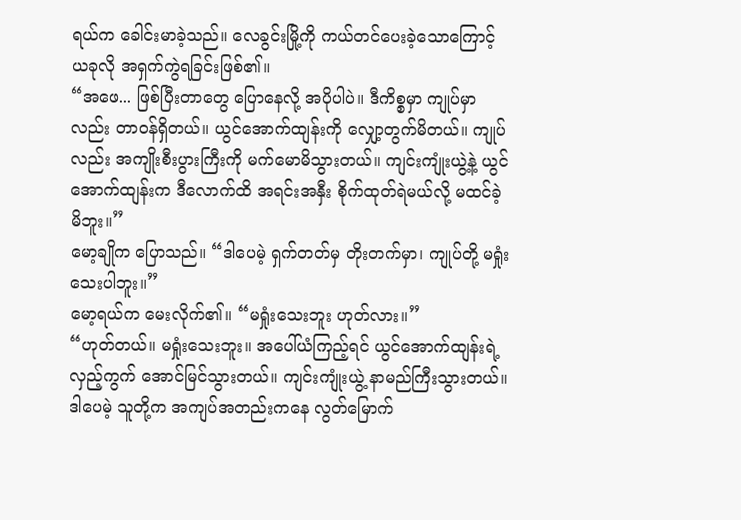ရယ်က ခေါင်းမာခဲ့သည်။ လေခွင်းမြို့ကို ကယ်တင်ပေးခဲ့သောကြောင့် ယခုလို အရှက်ကွဲရခြင်းဖြစ်၏။
“အဖေ... ဖြစ်ပြီးတာတွေ ပြောနေလို့ အပိုပါပဲ။ ဒီကိစ္စမှာ ကျုပ်မှာလည်း တာဝန်ရှိတယ်။ ယွင်အောက်ထျန်းကို လျှော့တွက်မိတယ်။ ကျုပ်လည်း အကျိုးစီးပွားကြီးကို မက်မောမိသွားတယ်။ ကျင်းကျုံးယွဲ့နဲ့ ယွင်အောက်ထျန်းက ဒီလောက်ထိ အရင်းအနှီး စိုက်ထုတ်ရဲမယ်လို့ မထင်ခဲ့မိဘူး။”
မော့ချိုက ပြောသည်။ “ဒါပေမဲ့ ရှက်တတ်မှ တိုးတက်မှာ၊ ကျုပ်တို့ မရှုံးသေးပါဘူး။”
မော့ရယ်က မေးလိုက်၏။ “မရှုံးသေးဘူး ဟုတ်လား။”
“ဟုတ်တယ်။ မရှုံးသေးဘူး။ အပေါ်ယံကြည့်ရင် ယွင်အောက်ထျန်းရဲ့ လှည့်ကွက် အောင်မြင်သွားတယ်။ ကျင်းကျုံးယွဲ့ နာမည်ကြီးသွားတယ်။ ဒါပေမဲ့ သူတို့က အကျပ်အတည်းကနေ လွတ်မြောက်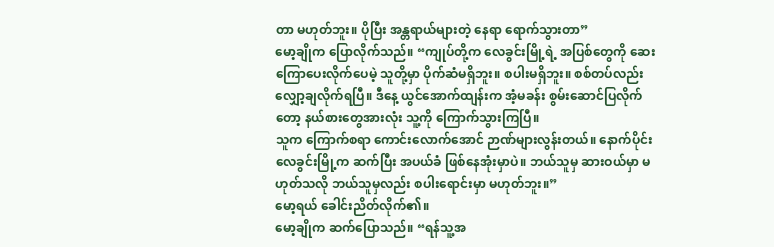တာ မဟုတ်ဘူး။ ပိုပြီး အန္တရာယ်များတဲ့ နေရာ ရောက်သွားတာ”
မော့ချိုက ပြောလိုက်သည်။ “ကျုပ်တို့က လေခွင်းမြို့ရဲ့ အပြစ်တွေကို ဆေးကြောပေးလိုက်ပေမဲ့ သူတို့မှာ ပိုက်ဆံမရှိဘူး။ စပါးမရှိဘူး။ စစ်တပ်လည်း လျှော့ချလိုက်ရပြီ။ ဒီနေ့ ယွင်အောက်ထျန်းက အံ့မခန်း စွမ်းဆောင်ပြလိုက်တော့ နယ်စားတွေအားလုံး သူ့ကို ကြောက်သွားကြပြီ။
သူက ကြောက်စရာ ကောင်းလောက်အောင် ဉာဏ်များလွန်းတယ်။ နောက်ပိုင်း လေခွင်းမြို့က ဆက်ပြီး အပယ်ခံ ဖြစ်နေအုံးမှာပဲ။ ဘယ်သူမှ ဆားဝယ်မှာ မဟုတ်သလို ဘယ်သူမှလည်း စပါးရောင်းမှာ မဟုတ်ဘူး။”
မော့ရယ် ခေါင်းညိတ်လိုက်၏။
မော့ချိုက ဆက်ပြောသည်။ “ရန်သူ့အ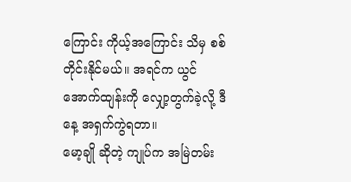ကြောင်း ကိုယ့်အကြောင်း သိမှ စစ်တိုင်းနိုင်မယ်။ အရင်က ယွင်အောက်ထျန်းကို လျှော့တွက်ခဲ့လို့ ဒီနေ့ အရှက်ကွဲရတာ။
မော့ချို ဆိုတဲ့ ကျုပ်က အမြဲတမ်း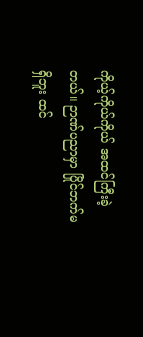ကိုယ့်ကိုယ်ကိုယ် အထင်ကြီးခဲ့တယ်။ ဉာဏ်ပညာမှာ ပြိုင်ဘက်မရှိဘူး ထင်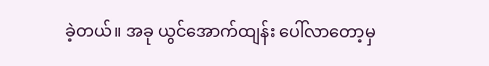ခဲ့တယ်။ အခု ယွင်အောက်ထျန်း ပေါ်လာတော့မှ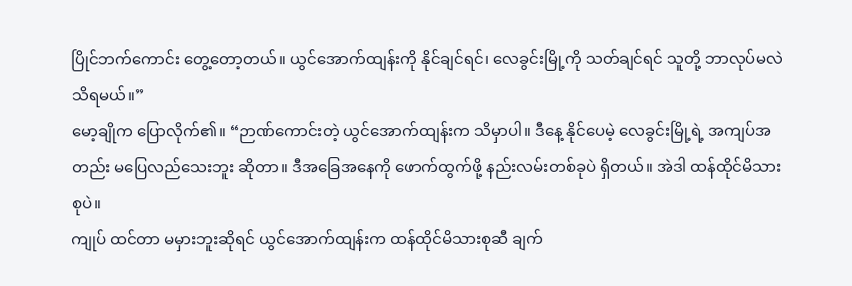ပြိုင်ဘက်ကောင်း တွေ့တော့တယ်။ ယွင်အောက်ထျန်းကို နိုင်ချင်ရင်၊ လေခွင်းမြို့ကို သတ်ချင်ရင် သူတို့ ဘာလုပ်မလဲ သိရမယ်။”
မော့ချိုက ပြောလိုက်၏။ “ဉာဏ်ကောင်းတဲ့ ယွင်အောက်ထျန်းက သိမှာပါ။ ဒီနေ့ နိုင်ပေမဲ့ လေခွင်းမြို့ရဲ့ အကျပ်အတည်း မပြေလည်သေးဘူး ဆိုတာ။ ဒီအခြေအနေကို ဖောက်ထွက်ဖို့ နည်းလမ်းတစ်ခုပဲ ရှိတယ်။ အဲဒါ ထန်ထိုင်မိသားစုပဲ။
ကျုပ် ထင်တာ မမှားဘူးဆိုရင် ယွင်အောက်ထျန်းက ထန်ထိုင်မိသားစုဆီ ချက်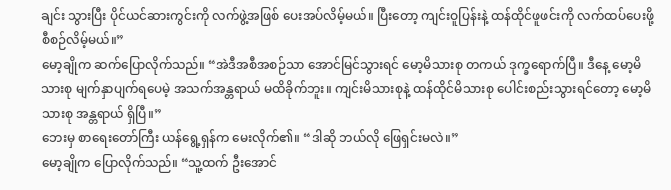ချင်း သွားပြီး ပိုင်ယင်ဆားကွင်းကို လက်ဖွဲ့အဖြစ် ပေးအပ်လိမ့်မယ်။ ပြီးတော့ ကျင်းဝူပြန်းနဲ့ ထန်ထိုင်ဖူဖင်းကို လက်ထပ်ပေးဖို့ စီစဉ်လိမ့်မယ်။”
မော့ချိုက ဆက်ပြောလိုက်သည်။ “အဲဒီအစီအစဉ်သာ အောင်မြင်သွားရင် မော့မိသားစု တကယ် ဒုက္ခရောက်ပြီ။ ဒီနေ့ မော့မိသားစု မျက်နှာပျက်ရပေမဲ့ အသက်အန္တရာယ် မထိခိုက်ဘူး။ ကျင်းမိသားစုနဲ့ ထန်ထိုင်မိသားစု ပေါင်းစည်းသွားရင်တော့ မော့မိသားစု အန္တရာယ် ရှိပြီ။”
ဘေးမှ စာရေးတော်ကြီး ယန်ရွေ့ရှန်က မေးလိုက်၏။ “ဒါဆို ဘယ်လို ဖြေရှင်းမလဲ။”
မော့ချိုက ပြောလိုက်သည်။ “သူ့ထက် ဦးအောင်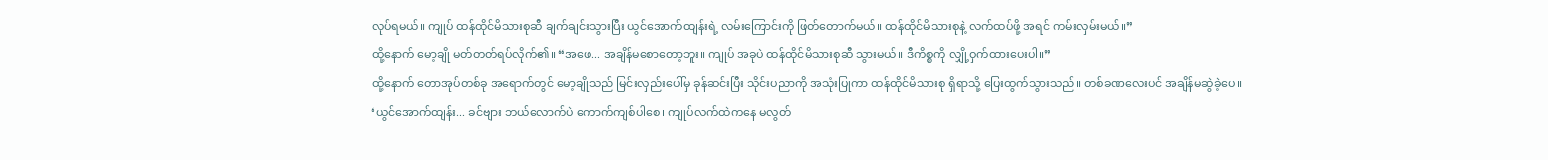လုပ်ရမယ်။ ကျုပ် ထန်ထိုင်မိသားစုဆီ ချက်ချင်းသွားပြီး ယွင်အောက်ထျန်းရဲ့ လမ်းကြောင်းကို ဖြတ်တောက်မယ်။ ထန်ထိုင်မိသားစုနဲ့ လက်ထပ်ဖို့ အရင် ကမ်းလှမ်းမယ်။”
ထို့နောက် မော့ချို မတ်တတ်ရပ်လိုက်၏။ “အဖေ... အချိန်မစောတော့ဘူး။ ကျုပ် အခုပဲ ထန်ထိုင်မိသားစုဆီ သွားမယ်။ ဒီကိစ္စကို လျှို့ဝှက်ထားပေးပါ။”
ထို့နောက် တောအုပ်တစ်ခု အရောက်တွင် မော့ချိုသည် မြင်းလှည်းပေါ်မှ ခုန်ဆင်းပြီး သိုင်းပညာကို အသုံးပြုကာ ထန်ထိုင်မိသားစု ရှိရာသို့ ပြေးထွက်သွားသည်။ တစ်ခဏလေးပင် အချိန်မဆွဲခဲ့ပေ။
‘ယွင်အောက်ထျန်း... ခင်ဗျား ဘယ်လောက်ပဲ ကောက်ကျစ်ပါစေ၊ ကျုပ်လက်ထဲကနေ မလွတ်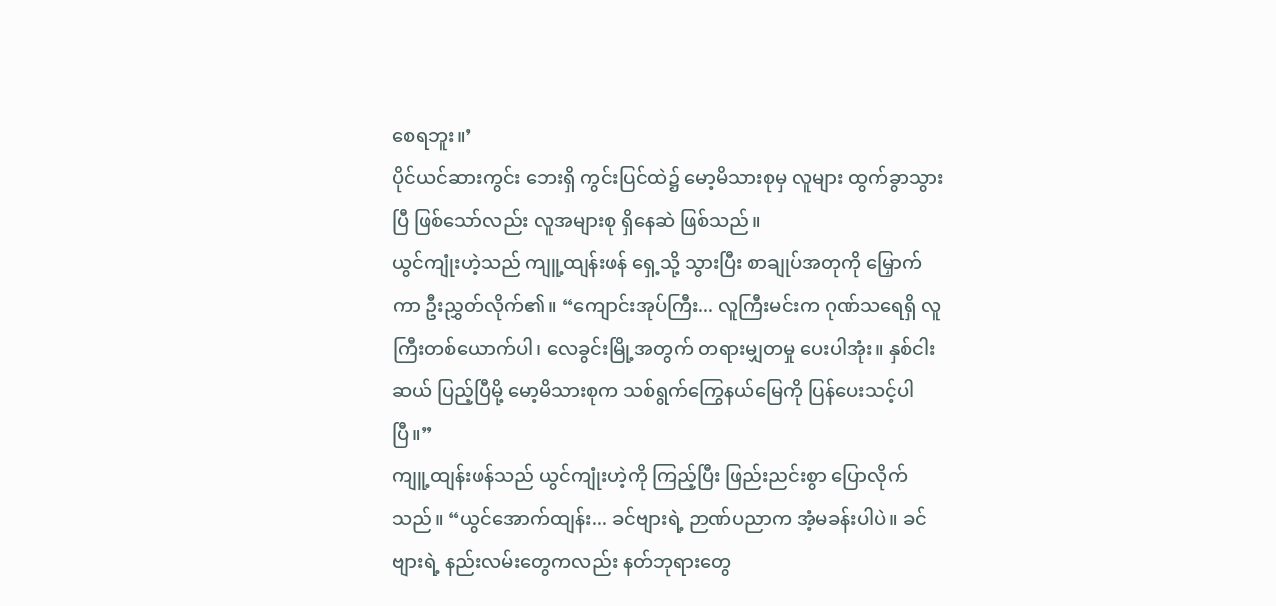စေရဘူး။’
ပိုင်ယင်ဆားကွင်း ဘေးရှိ ကွင်းပြင်ထဲ၌ မော့မိသားစုမှ လူများ ထွက်ခွာသွားပြီ ဖြစ်သော်လည်း လူအများစု ရှိနေဆဲ ဖြစ်သည်။
ယွင်ကျုံးဟဲ့သည် ကျူ့ထျန်းဖန် ရှေ့သို့ သွားပြီး စာချုပ်အတုကို မြှောက်ကာ ဦးညွှတ်လိုက်၏။ “ကျောင်းအုပ်ကြီး... လူကြီးမင်းက ဂုဏ်သရေရှိ လူကြီးတစ်ယောက်ပါ၊ လေခွင်းမြို့အတွက် တရားမျှတမှု ပေးပါအုံး။ နှစ်ငါးဆယ် ပြည့်ပြီမို့ မော့မိသားစုက သစ်ရွက်ကြွေနယ်မြေကို ပြန်ပေးသင့်ပါပြီ။”
ကျူ့ထျန်းဖန်သည် ယွင်ကျုံးဟဲ့ကို ကြည့်ပြီး ဖြည်းညင်းစွာ ပြောလိုက်သည်။ “ယွင်အောက်ထျန်း... ခင်ဗျားရဲ့ ဉာဏ်ပညာက အံ့မခန်းပါပဲ။ ခင်ဗျားရဲ့ နည်းလမ်းတွေကလည်း နတ်ဘုရားတွေ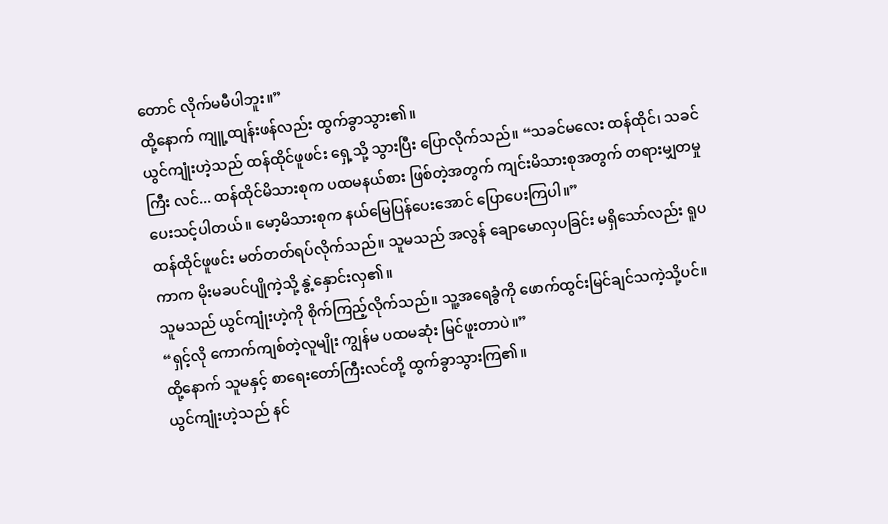တောင် လိုက်မမီပါဘူး။”
ထို့နောက် ကျူ့ထျန်းဖန်လည်း ထွက်ခွာသွား၏။
ယွင်ကျုံးဟဲ့သည် ထန်ထိုင်ဖူဖင်း ရှေ့သို့ သွားပြီး ပြောလိုက်သည်။ “သခင်မလေး ထန်ထိုင်၊ သခင်ကြီး လင်... ထန်ထိုင်မိသားစုက ပထမနယ်စား ဖြစ်တဲ့အတွက် ကျင်းမိသားစုအတွက် တရားမျှတမှု ပေးသင့်ပါတယ်။ မော့မိသားစုက နယ်မြေပြန်ပေးအောင် ပြောပေးကြပါ။”
ထန်ထိုင်ဖူဖင်း မတ်တတ်ရပ်လိုက်သည်။ သူမသည် အလွန် ချောမောလှပခြင်း မရှိသော်လည်း ရူပကာက မိုးမခပင်ပျိုကဲ့သို့ နွဲ့နှောင်းလှ၏။
သူမသည် ယွင်ကျုံးဟဲ့ကို စိုက်ကြည့်လိုက်သည်။ သူ့အရေခွံကို ဖောက်ထွင်းမြင်ချင်သကဲ့သို့ပင်။ “ရှင့်လို ကောက်ကျစ်တဲ့လူမျိုး ကျွန်မ ပထမဆုံး မြင်ဖူးတာပဲ။”
ထို့နောက် သူမနှင့် စာရေးတော်ကြီးလင်တို့ ထွက်ခွာသွားကြ၏။
ယွင်ကျုံးဟဲ့သည် နင်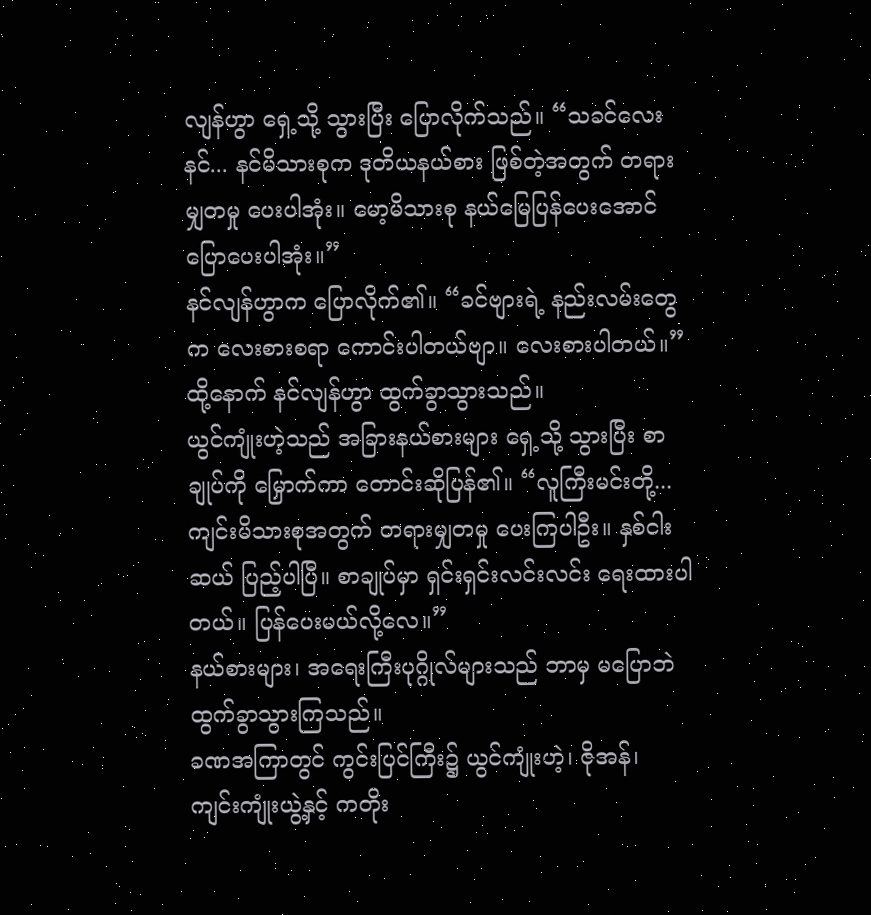လျန်ဟွာ ရှေ့သို့ သွားပြီး ပြောလိုက်သည်။ “သခင်လေးနင်... နင်မိသားစုက ဒုတိယနယ်စား ဖြစ်တဲ့အတွက် တရားမျှတမှု ပေးပါအုံး။ မော့မိသားစု နယ်မြေပြန်ပေးအောင် ပြောပေးပါအုံး။”
နင်လျန်ဟွာက ပြောလိုက်၏။ “ခင်ဗျားရဲ့ နည်းလမ်းတွေက လေးစားစရာ ကောင်းပါတယ်ဗျာ။ လေးစားပါတယ်။”
ထို့နောက် နင်လျန်ဟွာ ထွက်ခွာသွားသည်။
ယွင်ကျုံးဟဲ့သည် အခြားနယ်စားများ ရှေ့သို့ သွားပြီး စာချုပ်ကို မြှောက်ကာ တောင်းဆိုပြန်၏။ “လူကြီးမင်းတို့... ကျင်းမိသားစုအတွက် တရားမျှတမှု ပေးကြပါဦး။ နှစ်ငါးဆယ် ပြည့်ပါပြီ။ စာချုပ်မှာ ရှင်းရှင်းလင်းလင်း ရေးထားပါတယ်။ ပြန်ပေးမယ်လို့လေ။”
နယ်စားများ၊ အရေးကြီးပုဂ္ဂိုလ်များသည် ဘာမှ မပြောဘဲ ထွက်ခွာသွားကြသည်။
ခဏအကြာတွင် ကွင်းပြင်ကြီး၌ ယွင်ကျုံးဟဲ့၊ ဇိုအန်၊ ကျင်းကျုံးယွဲ့နှင့် ကတိုး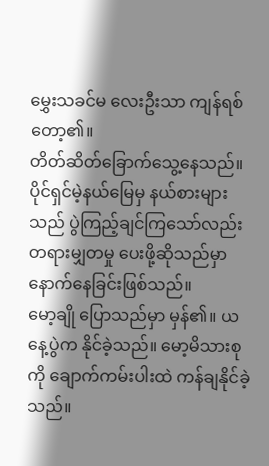မွှေးသခင်မ လေးဦးသာ ကျန်ရစ်တော့၏။
တိတ်ဆိတ်ခြောက်သွေ့နေသည်။ ပိုင်ရှင်မဲ့နယ်မြေမှ နယ်စားများသည် ပွဲကြည့်ချင်ကြသော်လည်း တရားမျှတမှု ပေးဖို့ဆိုသည်မှာ နောက်နေခြင်းဖြစ်သည်။
မော့ချို ပြောသည်မှာ မှန်၏။ ယနေ့ပွဲက နိုင်ခဲ့သည်။ မော့မိသားစုကို ချောက်ကမ်းပါးထဲ ကန်ချနိုင်ခဲ့သည်။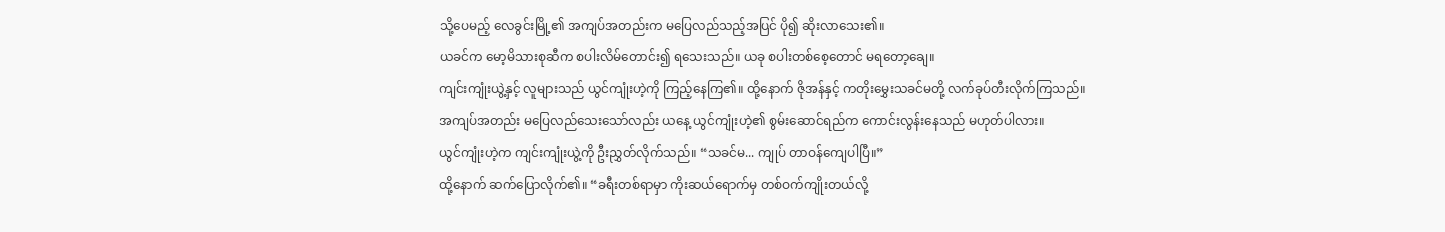သို့ပေမည့် လေခွင်းမြို့၏ အကျပ်အတည်းက မပြေလည်သည့်အပြင် ပို၍ ဆိုးလာသေး၏။
ယခင်က မော့မိသားစုဆီက စပါးလိမ်တောင်း၍ ရသေးသည်။ ယခု စပါးတစ်စေ့တောင် မရတော့ချေ။
ကျင်းကျုံးယွဲ့နှင့် လူများသည် ယွင်ကျုံးဟဲ့ကို ကြည့်နေကြ၏။ ထို့နောက် ဇိုအန်နှင့် ကတိုးမွှေးသခင်မတို့ လက်ခုပ်တီးလိုက်ကြသည်။
အကျပ်အတည်း မပြေလည်သေးသော်လည်း ယနေ့ ယွင်ကျုံးဟဲ့၏ စွမ်းဆောင်ရည်က ကောင်းလွန်းနေသည် မဟုတ်ပါလား။
ယွင်ကျုံးဟဲ့က ကျင်းကျုံးယွဲ့ကို ဦးညွှတ်လိုက်သည်။ “သခင်မ... ကျုပ် တာဝန်ကျေပါပြီ။”
ထို့နောက် ဆက်ပြောလိုက်၏။ “ခရီးတစ်ရာမှာ ကိုးဆယ်ရောက်မှ တစ်ဝက်ကျိုးတယ်လို့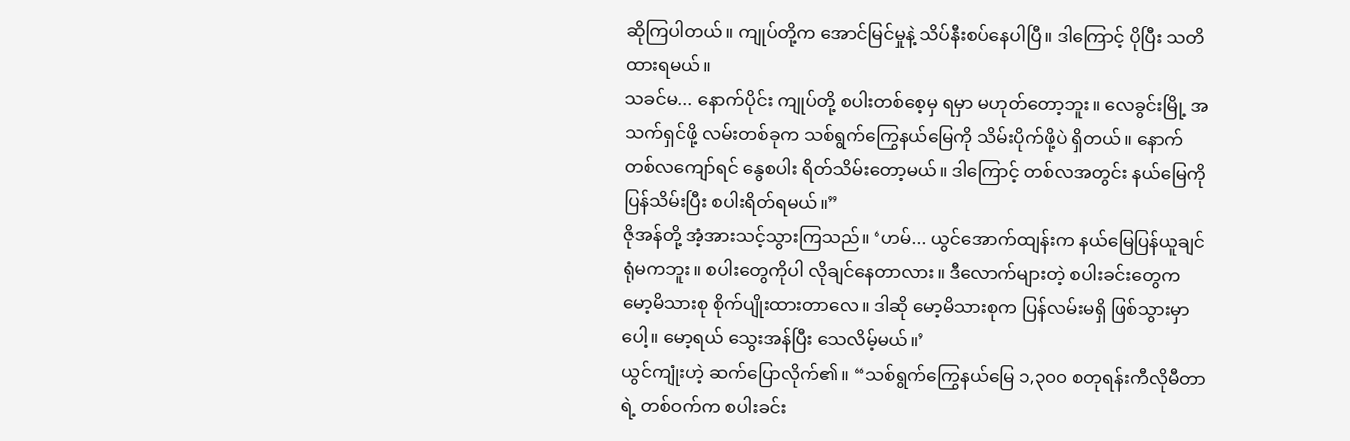ဆိုကြပါတယ်။ ကျုပ်တို့က အောင်မြင်မှုနဲ့ သိပ်နီးစပ်နေပါပြီ။ ဒါကြောင့် ပိုပြီး သတိထားရမယ်။
သခင်မ... နောက်ပိုင်း ကျုပ်တို့ စပါးတစ်စေ့မှ ရမှာ မဟုတ်တော့ဘူး။ လေခွင်းမြို့ အသက်ရှင်ဖို့ လမ်းတစ်ခုက သစ်ရွက်ကြွေနယ်မြေကို သိမ်းပိုက်ဖို့ပဲ ရှိတယ်။ နောက်တစ်လကျော်ရင် နွေစပါး ရိတ်သိမ်းတော့မယ်။ ဒါကြောင့် တစ်လအတွင်း နယ်မြေကို ပြန်သိမ်းပြီး စပါးရိတ်ရမယ်။”
ဇိုအန်တို့ အံ့အားသင့်သွားကြသည်။ ‘ဟမ်... ယွင်အောက်ထျန်းက နယ်မြေပြန်ယူချင်ရုံမကဘူး။ စပါးတွေကိုပါ လိုချင်နေတာလား။ ဒီလောက်များတဲ့ စပါးခင်းတွေက မော့မိသားစု စိုက်ပျိုးထားတာလေ။ ဒါဆို မော့မိသားစုက ပြန်လမ်းမရှိ ဖြစ်သွားမှာပေါ့။ မော့ရယ် သွေးအန်ပြီး သေလိမ့်မယ်။’
ယွင်ကျုံးဟဲ့ ဆက်ပြောလိုက်၏။ “သစ်ရွက်ကြွေနယ်မြေ ၁,၃၀၀ စတုရန်းကီလိုမီတာရဲ့ တစ်ဝက်က စပါးခင်း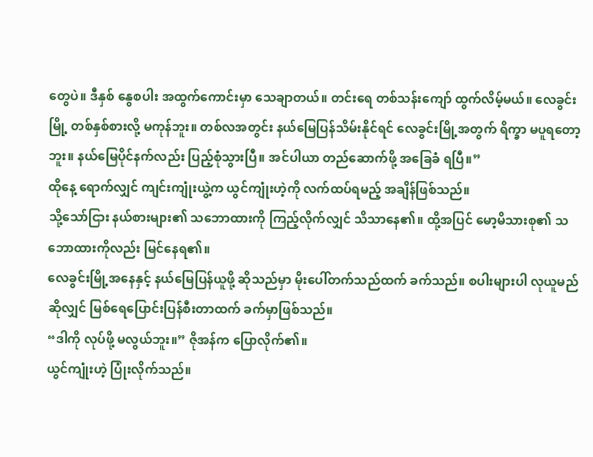တွေပဲ။ ဒီနှစ် နွေစပါး အထွက်ကောင်းမှာ သေချာတယ်။ တင်းရေ တစ်သန်းကျော် ထွက်လိမ့်မယ်။ လေခွင်းမြို့ တစ်နှစ်စားလို့ မကုန်ဘူး။ တစ်လအတွင်း နယ်မြေပြန်သိမ်းနိုင်ရင် လေခွင်းမြို့အတွက် ရိက္ခာ မပူရတော့ဘူး။ နယ်မြေပိုင်နက်လည်း ပြည့်စုံသွားပြီ။ အင်ပါယာ တည်ဆောက်ဖို့ အခြေခံ ရပြီ။”
ထိုနေ့ ရောက်လျှင် ကျင်းကျုံးယွဲ့က ယွင်ကျုံးဟဲ့ကို လက်ထပ်ရမည့် အချိန်ဖြစ်သည်။
သို့သော်ငြား နယ်စားများ၏ သဘောထားကို ကြည့်လိုက်လျှင် သိသာနေ၏။ ထို့အပြင် မော့မိသားစု၏ သဘောထားကိုလည်း မြင်နေရ၏။
လေခွင်းမြို့အနေနှင့် နယ်မြေပြန်ယူဖို့ ဆိုသည်မှာ မိုးပေါ်တက်သည်ထက် ခက်သည်။ စပါးများပါ လုယူမည်ဆိုလျှင် မြစ်ရေပြောင်းပြန်စီးတာထက် ခက်မှာဖြစ်သည်။
“ဒါကို လုပ်ဖို့ မလွယ်ဘူး။” ဇိုအန်က ပြောလိုက်၏။
ယွင်ကျုံးဟဲ့ ပြုံးလိုက်သည်။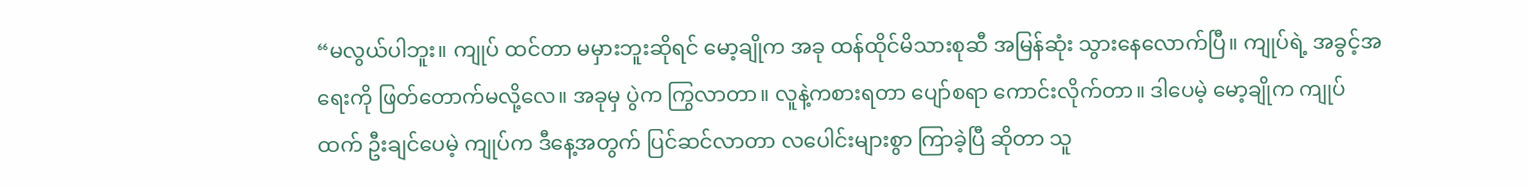“မလွယ်ပါဘူး။ ကျုပ် ထင်တာ မမှားဘူးဆိုရင် မော့ချိုက အခု ထန်ထိုင်မိသားစုဆီ အမြန်ဆုံး သွားနေလောက်ပြီ။ ကျုပ်ရဲ့ အခွင့်အရေးကို ဖြတ်တောက်မလို့လေ။ အခုမှ ပွဲက ကြွလာတာ။ လူနဲ့ကစားရတာ ပျော်စရာ ကောင်းလိုက်တာ။ ဒါပေမဲ့ မော့ချိုက ကျုပ်ထက် ဦးချင်ပေမဲ့ ကျုပ်က ဒီနေ့အတွက် ပြင်ဆင်လာတာ လပေါင်းများစွာ ကြာခဲ့ပြီ ဆိုတာ သူ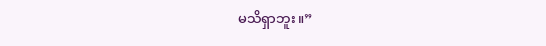မသိရှာဘူး။”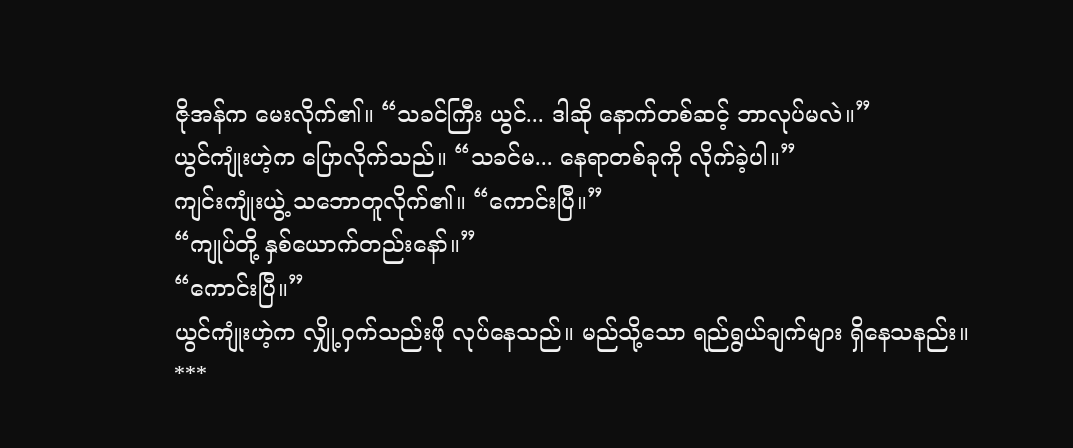ဇိုအန်က မေးလိုက်၏။ “သခင်ကြီး ယွင်... ဒါဆို နောက်တစ်ဆင့် ဘာလုပ်မလဲ။”
ယွင်ကျုံးဟဲ့က ပြောလိုက်သည်။ “သခင်မ... နေရာတစ်ခုကို လိုက်ခဲ့ပါ။”
ကျင်းကျုံးယွဲ့ သဘောတူလိုက်၏။ “ကောင်းပြီ။”
“ကျုပ်တို့ နှစ်ယောက်တည်းနော်။”
“ကောင်းပြီ။”
ယွင်ကျုံးဟဲ့က လျှို့ဝှက်သည်းဖို လုပ်နေသည်။ မည်သို့သော ရည်ရွယ်ချက်များ ရှိနေသနည်း။
***